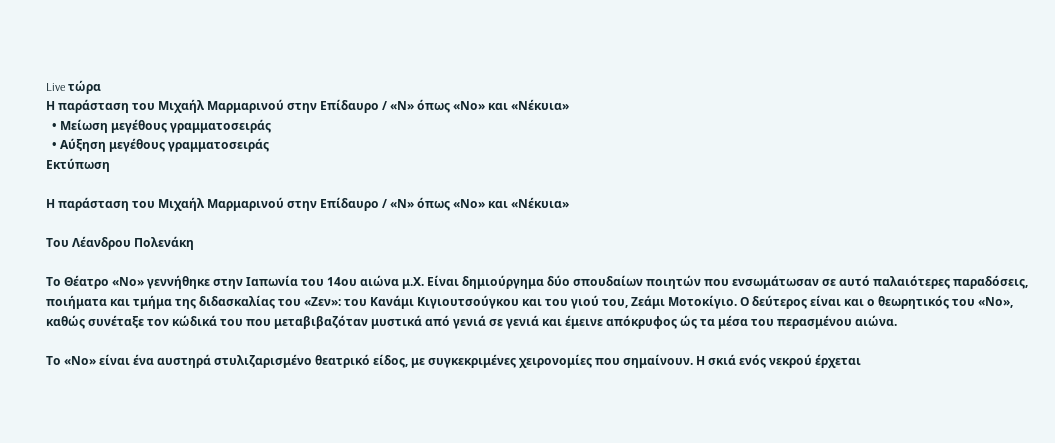Live τώρα
Η παράσταση του Μιχαήλ Μαρμαρινού στην Επίδαυρο / «Ν» όπως «Νο» και «Νέκυια»
  • Μείωση μεγέθους γραμματοσειράς
  • Αύξηση μεγέθους γραμματοσειράς
Εκτύπωση

Η παράσταση του Μιχαήλ Μαρμαρινού στην Επίδαυρο / «Ν» όπως «Νο» και «Νέκυια»

Του Λέανδρου Πολενάκη

Το Θέατρο «Νο» γεννήθηκε στην Ιαπωνία του 14ου αιώνα μ.Χ. Είναι δημιούργημα δύο σπουδαίων ποιητών που ενσωμάτωσαν σε αυτό παλαιότερες παραδόσεις, ποιήματα και τμήμα της διδασκαλίας του «Ζεν»: του Κανάμι Κιγιουτσούγκου και του γιού του, Ζεάμι Μοτοκίγιο. Ο δεύτερος είναι και ο θεωρητικός του «Νο», καθώς συνέταξε τον κώδικά του που μεταβιβαζόταν μυστικά από γενιά σε γενιά και έμεινε απόκρυφος ώς τα μέσα του περασμένου αιώνα.

Το «Νο» είναι ένα αυστηρά στυλιζαρισμένο θεατρικό είδος, με συγκεκριμένες χειρονομίες που σημαίνουν. Η σκιά ενός νεκρού έρχεται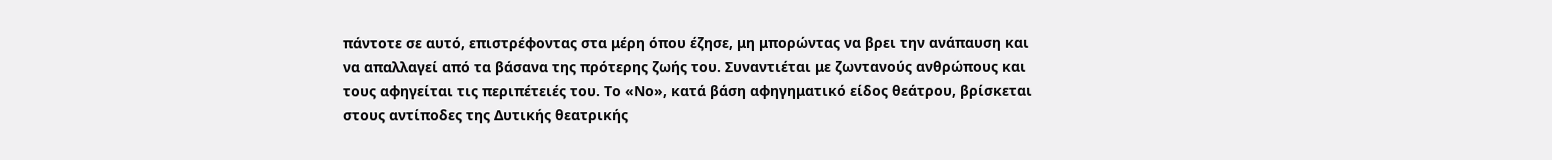πάντοτε σε αυτό, επιστρέφοντας στα μέρη όπου έζησε, μη μπορώντας να βρει την ανάπαυση και να απαλλαγεί από τα βάσανα της πρότερης ζωής του. Συναντιέται με ζωντανούς ανθρώπους και τους αφηγείται τις περιπέτειές του. Το «Νο», κατά βάση αφηγηματικό είδος θεάτρου, βρίσκεται στους αντίποδες της Δυτικής θεατρικής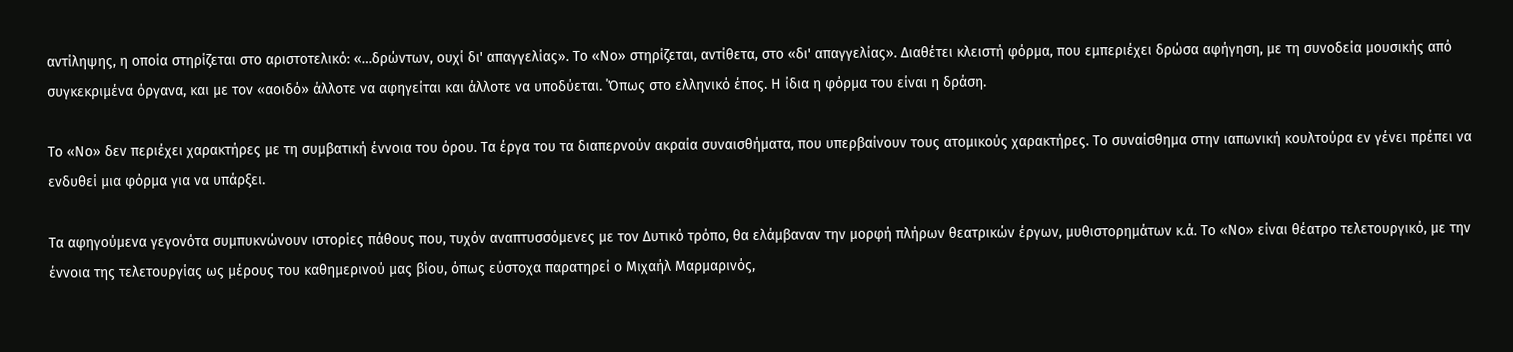αντίληψης, η οποία στηρίζεται στο αριστοτελικό: «…δρώντων, ουχί δι' απαγγελίας». Το «Νο» στηρίζεται, αντίθετα, στο «δι' απαγγελίας». Διαθέτει κλειστή φόρμα, που εμπεριέχει δρώσα αφήγηση, με τη συνοδεία μουσικής από συγκεκριμένα όργανα, και με τον «αοιδό» άλλοτε να αφηγείται και άλλοτε να υποδύεται. ΄Όπως στο ελληνικό έπος. Η ίδια η φόρμα του είναι η δράση.

Το «Νο» δεν περιέχει χαρακτήρες με τη συμβατική έννοια του όρου. Τα έργα του τα διαπερνούν ακραία συναισθήματα, που υπερβαίνουν τους ατομικούς χαρακτήρες. Το συναίσθημα στην ιαπωνική κουλτούρα εν γένει πρέπει να ενδυθεί μια φόρμα για να υπάρξει.

Τα αφηγούμενα γεγονότα συμπυκνώνουν ιστορίες πάθους που, τυχόν αναπτυσσόμενες με τον Δυτικό τρόπο, θα ελάμβαναν την μορφή πλήρων θεατρικών έργων, μυθιστορημάτων κ.ά. Το «Νο» είναι θέατρο τελετουργικό, με την έννοια της τελετουργίας ως μέρους του καθημερινού μας βίου, όπως εύστοχα παρατηρεί ο Μιχαήλ Μαρμαρινός,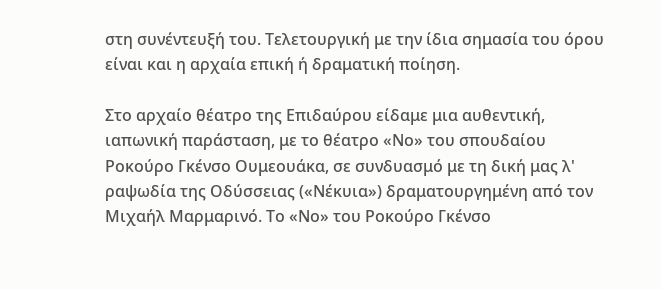στη συνέντευξή του. Τελετουργική με την ίδια σημασία του όρου είναι και η αρχαία επική ή δραματική ποίηση.

Στο αρχαίο θέατρο της Επιδαύρου είδαμε μια αυθεντική, ιαπωνική παράσταση, με το θέατρο «Νο» του σπουδαίου Ροκούρο Γκένσο Ουμεουάκα, σε συνδυασμό με τη δική μας λ' ραψωδία της Οδύσσειας («Νέκυια») δραματουργημένη από τον Μιχαήλ Μαρμαρινό. Το «Νο» του Ροκούρο Γκένσο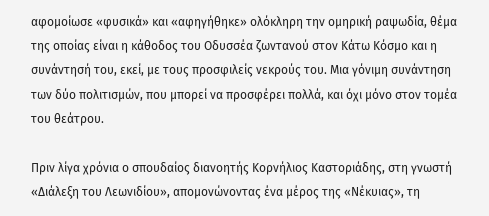αφομοίωσε «φυσικά» και «αφηγήθηκε» ολόκληρη την ομηρική ραψωδία, θέμα της οποίας είναι η κάθοδος του Οδυσσέα ζωντανού στον Κάτω Κόσμο και η συνάντησή του, εκεί, με τους προσφιλείς νεκρούς του. Μια γόνιμη συνάντηση των δύο πολιτισμών, που μπορεί να προσφέρει πολλά, και όχι μόνο στον τομέα του θεάτρου.

Πριν λίγα χρόνια ο σπουδαίος διανοητής Κορνήλιος Καστοριάδης, στη γνωστή «Διάλεξη του Λεωνιδίου», απομονώνοντας ένα μέρος της «Νέκυιας», τη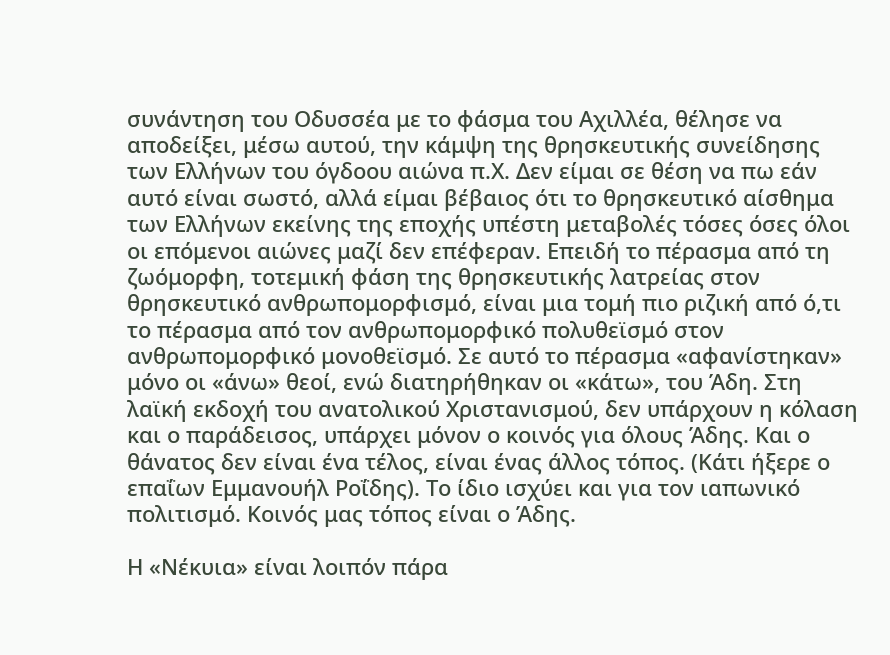συνάντηση του Οδυσσέα με το φάσμα του Αχιλλέα, θέλησε να αποδείξει, μέσω αυτού, την κάμψη της θρησκευτικής συνείδησης των Ελλήνων του όγδοου αιώνα π.Χ. Δεν είμαι σε θέση να πω εάν αυτό είναι σωστό, αλλά είμαι βέβαιος ότι το θρησκευτικό αίσθημα των Ελλήνων εκείνης της εποχής υπέστη μεταβολές τόσες όσες όλοι οι επόμενοι αιώνες μαζί δεν επέφεραν. Επειδή το πέρασμα από τη ζωόμορφη, τοτεμική φάση της θρησκευτικής λατρείας στον θρησκευτικό ανθρωπομορφισμό, είναι μια τομή πιο ριζική από ό,τι το πέρασμα από τον ανθρωπομορφικό πολυθεϊσμό στον ανθρωπομορφικό μονοθεϊσμό. Σε αυτό το πέρασμα «αφανίστηκαν» μόνο οι «άνω» θεοί, ενώ διατηρήθηκαν οι «κάτω», του Άδη. Στη λαϊκή εκδοχή του ανατολικού Χριστανισμού, δεν υπάρχουν η κόλαση και ο παράδεισος, υπάρχει μόνον ο κοινός για όλους Άδης. Και ο θάνατος δεν είναι ένα τέλος, είναι ένας άλλος τόπος. (Κάτι ήξερε ο επαΐων Εμμανουήλ Ροΐδης). Το ίδιο ισχύει και για τον ιαπωνικό πολιτισμό. Κοινός μας τόπος είναι ο Άδης.

Η «Νέκυια» είναι λοιπόν πάρα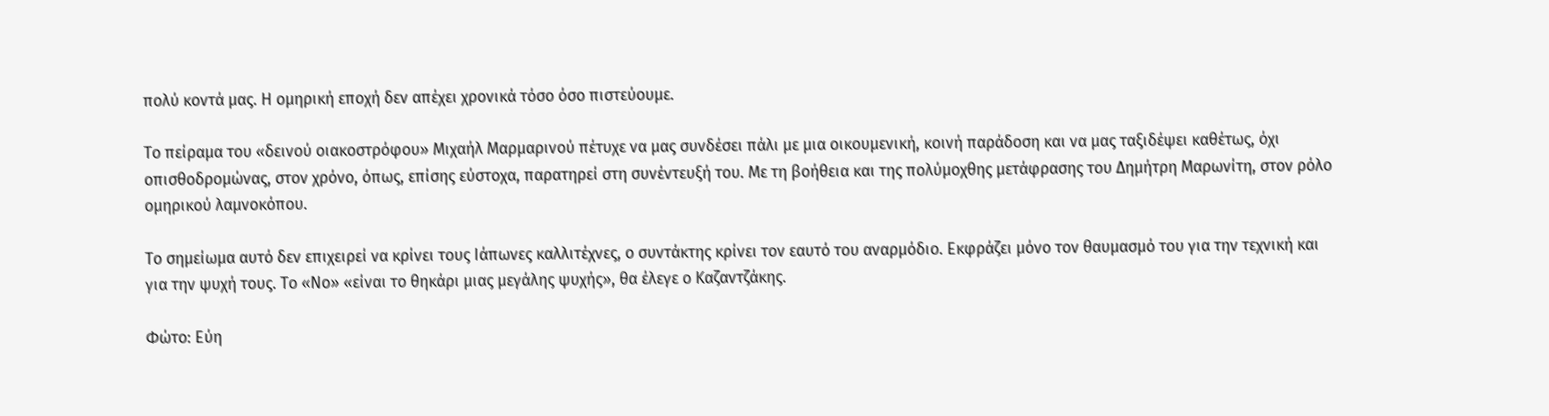πολύ κοντά μας. Η ομηρική εποχή δεν απέχει χρονικά τόσο όσο πιστεύουμε.

Το πείραμα του «δεινού οιακοστρόφου» Μιχαήλ Μαρμαρινού πέτυχε να μας συνδέσει πάλι με μια οικουμενική, κοινή παράδοση και να μας ταξιδέψει καθέτως, όχι οπισθοδρομώνας, στον χρόνο, όπως, επίσης εύστοχα, παρατηρεί στη συνέντευξή του. Με τη βοήθεια και της πολύμοχθης μετάφρασης του Δημήτρη Μαρωνίτη, στον ρόλο ομηρικού λαμνοκόπου.

Το σημείωμα αυτό δεν επιχειρεί να κρίνει τους Ιάπωνες καλλιτέχνες, ο συντάκτης κρίνει τον εαυτό του αναρμόδιο. Εκφράζει μόνο τον θαυμασμό του για την τεχνική και για την ψυχή τους. Το «Νο» «είναι το θηκάρι μιας μεγάλης ψυχής», θα έλεγε ο Καζαντζάκης.

Φώτο: Εύη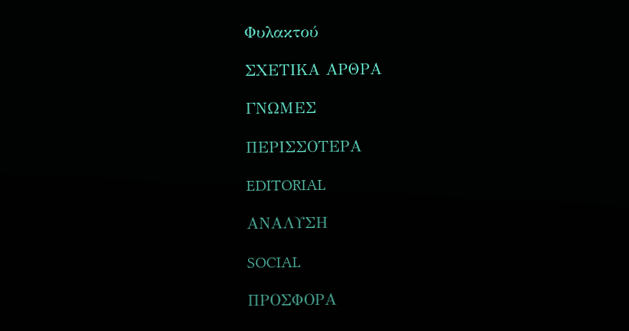Φυλακτού

ΣΧΕΤΙΚΑ ΑΡΘΡΑ

ΓΝΩΜΕΣ

ΠΕΡΙΣΣΟΤΕΡΑ

EDITORIAL

ΑΝΑΛΥΣΗ

SOCIAL

ΠΡΟΣΦΟΡΑ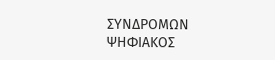ΣΥΝΔΡΟΜΩΝ
ΨΗΦΙΑΚΟΣ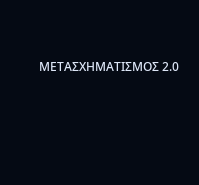ΜΕΤΑΣΧΗΜΑΤΙΣΜΟΣ 2.0